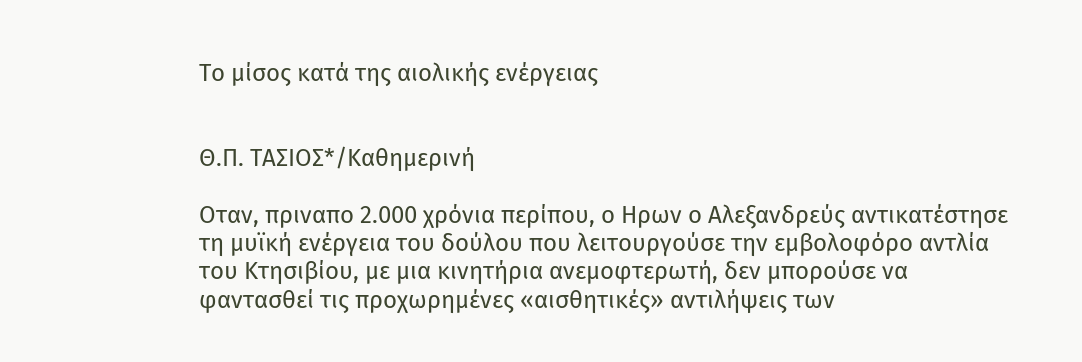Το μίσος κατά της αιολικής ενέργειας


Θ.Π. ΤΑΣΙΟΣ*/Καθημερινή

Oταν, πριναπο 2.000 χρόνια περίπου, ο Ηρων ο Αλεξανδρεύς αντικατέστησε τη μυϊκή ενέργεια του δούλου που λειτουργούσε την εμβολοφόρο αντλία του Κτησιβίου, με μια κινητήρια ανεμοφτερωτή, δεν μπορούσε να φαντασθεί τις προχωρημένες «αισθητικές» αντιλήψεις των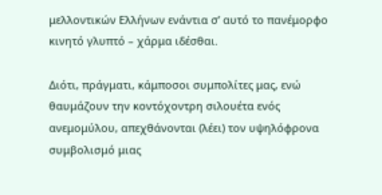μελλοντικών Ελλήνων ενάντια σ’ αυτό το πανέμορφο κινητό γλυπτό – χάρμα ιδέσθαι.

Διότι, πράγματι, κάμποσοι συμπολίτες μας, ενώ θαυμάζουν την κοντόχοντρη σιλουέτα ενός ανεμομύλου, απεχθάνονται (λέει) τον υψηλόφρονα συμβολισμό μιας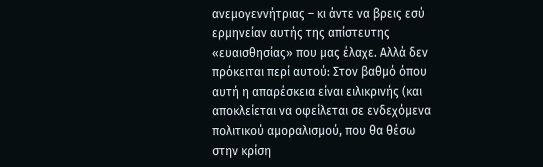ανεμογεννήτριας – κι άντε να βρεις εσύ ερμηνείαν αυτής της απίστευτης «ευαισθησίας» που μας έλαχε. Αλλά δεν πρόκειται περί αυτού: Στον βαθμό όπου αυτή η απαρέσκεια είναι ειλικρινής (και αποκλείεται να οφείλεται σε ενδεχόμενα πολιτικού αμοραλισμού, που θα θέσω στην κρίση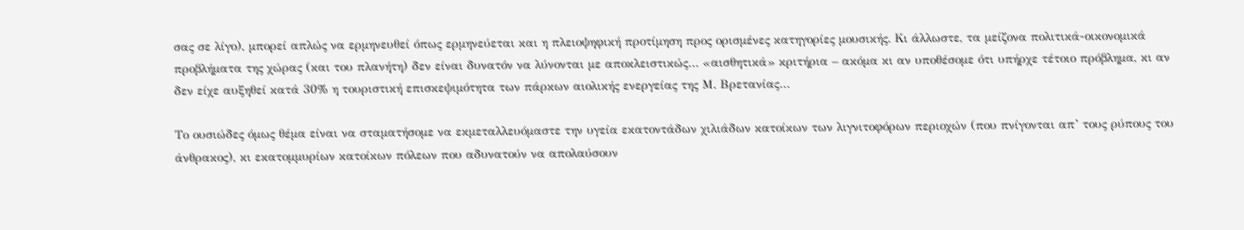σας σε λίγο), μπορεί απλώς να ερμηνευθεί όπως ερμηνεύεται και η πλειοψηφική προτίμηση προς ορισμένες κατηγορίες μουσικής. Κι άλλωστε, τα μείζονα πολιτικά-οικονομικά προβλήματα της χώρας (και του πλανήτη) δεν είναι δυνατόν να λύνονται με αποκλειστικώς… «αισθητικά» κριτήρια – ακόμα κι αν υποθέσομε ότι υπήρχε τέτοιο πρόβλημα, κι αν δεν είχε αυξηθεί κατά 30% η τουριστική επισκεψιμότητα των πάρκων αιολικής ενεργείας της Μ. Βρετανίας…

Το ουσιώδες όμως θέμα είναι να σταματήσομε να εκμεταλλευόμαστε την υγεία εκατοντάδων χιλιάδων κατοίκων των λιγνιτοφόρων περιοχών (που πνίγονται απ’ τους ρύπους του άνθρακος), κι εκατομμυρίων κατοίκων πόλεων που αδυνατούν να απολαύσουν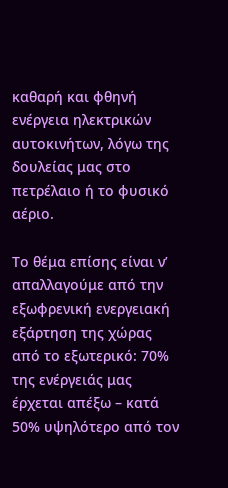καθαρή και φθηνή ενέργεια ηλεκτρικών αυτοκινήτων, λόγω της δουλείας μας στο πετρέλαιο ή το φυσικό αέριο.

Το θέμα επίσης είναι ν’ απαλλαγούμε από την εξωφρενική ενεργειακή εξάρτηση της χώρας από το εξωτερικό: 70% της ενέργειάς μας έρχεται απέξω – κατά 50% υψηλότερο από τον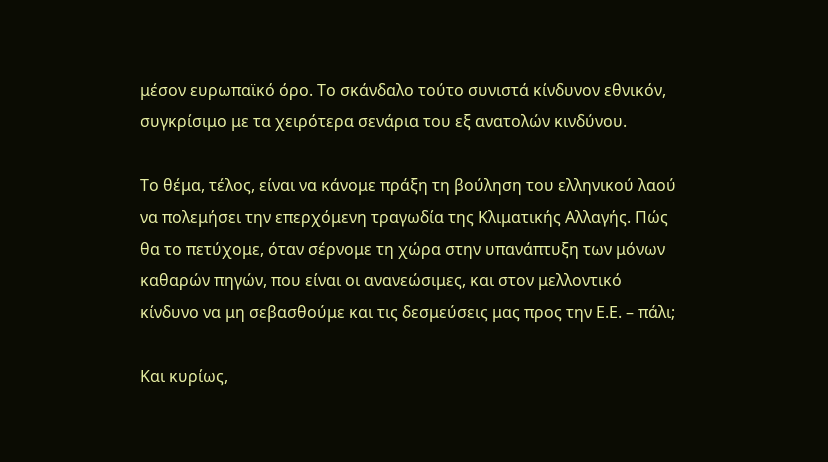μέσον ευρωπαϊκό όρο. Το σκάνδαλο τούτο συνιστά κίνδυνον εθνικόν, συγκρίσιμο με τα χειρότερα σενάρια του εξ ανατολών κινδύνου.

Το θέμα, τέλος, είναι να κάνομε πράξη τη βούληση του ελληνικού λαού να πολεμήσει την επερχόμενη τραγωδία της Κλιματικής Αλλαγής. Πώς θα το πετύχομε, όταν σέρνομε τη χώρα στην υπανάπτυξη των μόνων καθαρών πηγών, που είναι οι ανανεώσιμες, και στον μελλοντικό κίνδυνο να μη σεβασθούμε και τις δεσμεύσεις μας προς την Ε.Ε. – πάλι;

Και κυρίως,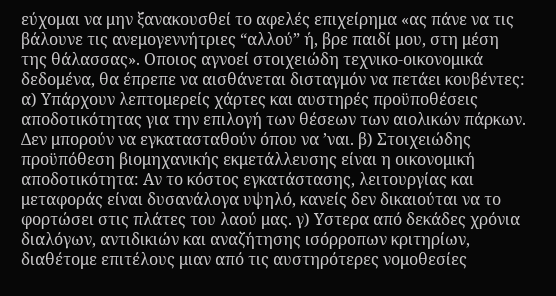εύχομαι να μην ξανακουσθεί το αφελές επιχείρημα «ας πάνε να τις βάλουνε τις ανεμογεννήτριες “αλλού” ή, βρε παιδί μου, στη μέση της θάλασσας». Οποιος αγνοεί στοιχειώδη τεχνικο-οικονομικά δεδομένα, θα έπρεπε να αισθάνεται δισταγμόν να πετάει κουβέντες: α) Υπάρχουν λεπτομερείς χάρτες και αυστηρές προϋποθέσεις αποδοτικότητας για την επιλογή των θέσεων των αιολικών πάρκων. Δεν μπορούν να εγκατασταθούν όπου να ’ναι. β) Στοιχειώδης προϋπόθεση βιομηχανικής εκμετάλλευσης είναι η οικονομική αποδοτικότητα: Αν το κόστος εγκατάστασης, λειτουργίας και μεταφοράς είναι δυσανάλογα υψηλό, κανείς δεν δικαιούται να το φορτώσει στις πλάτες του λαού μας. γ) Υστερα από δεκάδες χρόνια διαλόγων, αντιδικιών και αναζήτησης ισόρροπων κριτηρίων, διαθέτομε επιτέλους μιαν από τις αυστηρότερες νομοθεσίες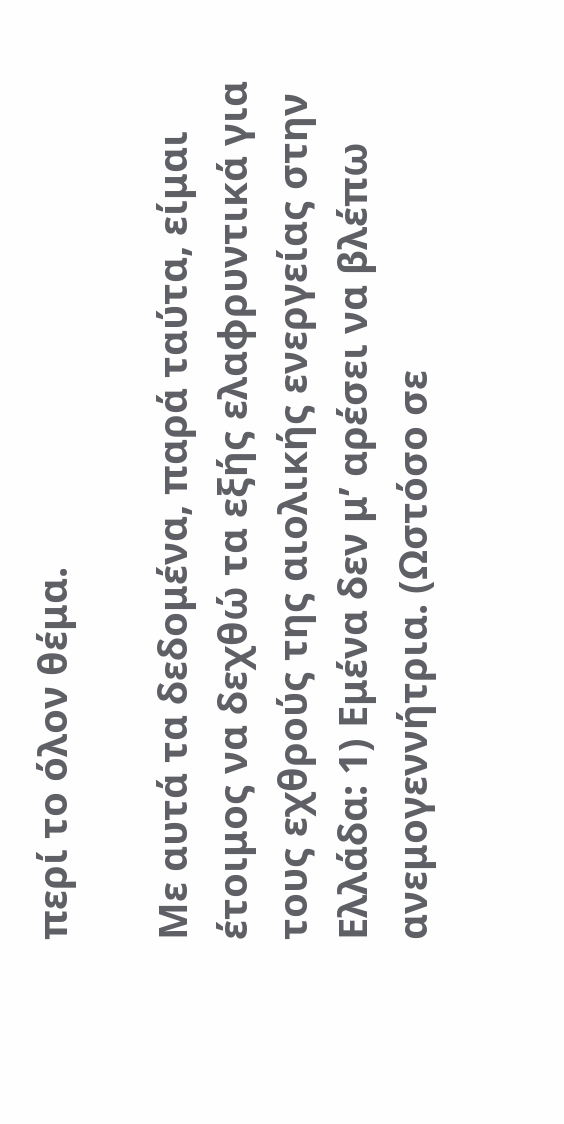περί το όλον θέμα.

Με αυτά τα δεδομένα, παρά ταύτα, είμαι έτοιμος να δεχθώ τα εξής ελαφρυντικά για τους εχθρούς της αιολικής ενεργείας στην Ελλάδα: 1) Εμένα δεν μ’ αρέσει να βλέπω ανεμογεννήτρια. (Ωστόσο σε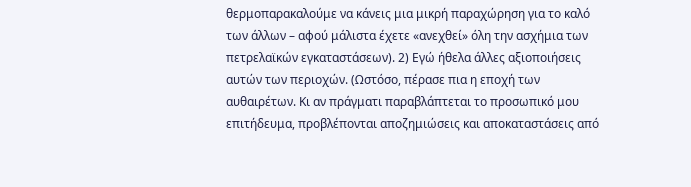θερμοπαρακαλούμε να κάνεις μια μικρή παραχώρηση για το καλό των άλλων – αφού μάλιστα έχετε «ανεχθεί» όλη την ασχήμια των πετρελαϊκών εγκαταστάσεων). 2) Εγώ ήθελα άλλες αξιοποιήσεις αυτών των περιοχών. (Ωστόσο, πέρασε πια η εποχή των αυθαιρέτων. Κι αν πράγματι παραβλάπτεται το προσωπικό μου επιτήδευμα, προβλέπονται αποζημιώσεις και αποκαταστάσεις από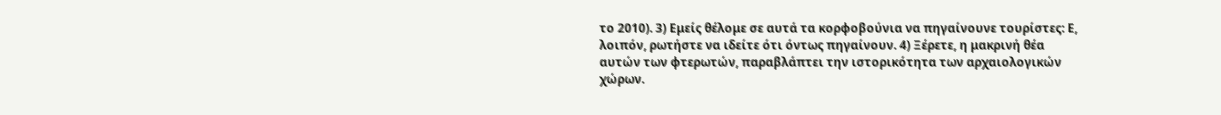το 2010). 3) Εμείς θέλομε σε αυτά τα κορφοβούνια να πηγαίνουνε τουρίστες: Ε, λοιπόν, ρωτήστε να ιδείτε ότι όντως πηγαίνουν. 4) Ξέρετε, η μακρινή θέα αυτών των φτερωτών, παραβλάπτει την ιστορικότητα των αρχαιολογικών χώρων.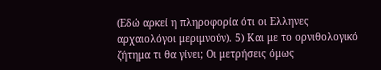(Εδώ αρκεί η πληροφορία ότι οι Ελληνες αρχαιολόγοι μεριμνούν). 5) Και με το ορνιθολογικό ζήτημα τι θα γίνει; Οι μετρήσεις όμως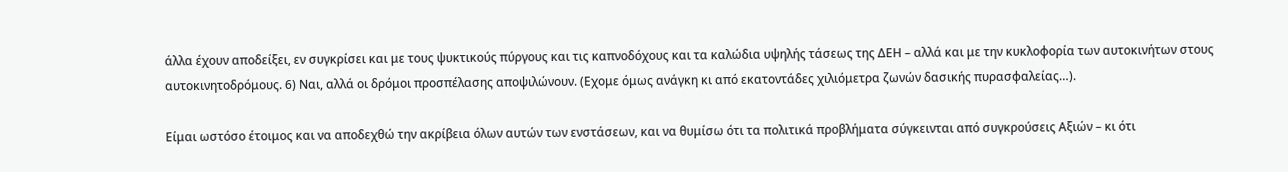άλλα έχουν αποδείξει, εν συγκρίσει και με τους ψυκτικούς πύργους και τις καπνοδόχους και τα καλώδια υψηλής τάσεως της ΔΕΗ – αλλά και με την κυκλοφορία των αυτοκινήτων στους αυτοκινητοδρόμους. 6) Ναι, αλλά οι δρόμοι προσπέλασης αποψιλώνουν. (Εχομε όμως ανάγκη κι από εκατοντάδες χιλιόμετρα ζωνών δασικής πυρασφαλείας…).

Είμαι ωστόσο έτοιμος και να αποδεχθώ την ακρίβεια όλων αυτών των ενστάσεων, και να θυμίσω ότι τα πολιτικά προβλήματα σύγκεινται από συγκρούσεις Αξιών – κι ότι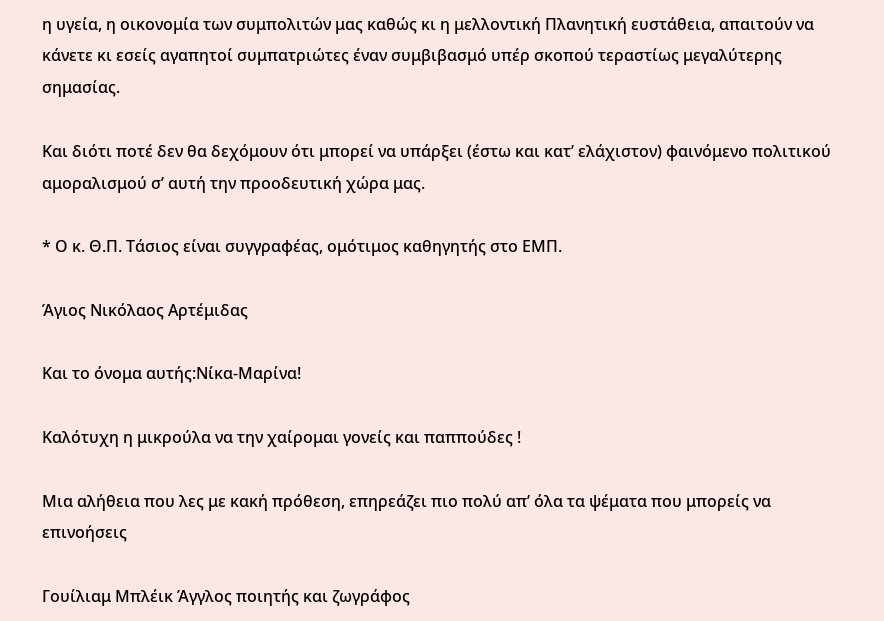η υγεία, η οικονομία των συμπολιτών μας καθώς κι η μελλοντική Πλανητική ευστάθεια, απαιτούν να κάνετε κι εσείς αγαπητοί συμπατριώτες έναν συμβιβασμό υπέρ σκοπού τεραστίως μεγαλύτερης σημασίας.

Και διότι ποτέ δεν θα δεχόμουν ότι μπορεί να υπάρξει (έστω και κατ’ ελάχιστον) φαινόμενο πολιτικού αμοραλισμού σ’ αυτή την προοδευτική χώρα μας.

* Ο κ. Θ.Π. Τάσιος είναι συγγραφέας, ομότιμος καθηγητής στο ΕΜΠ.

Άγιος Νικόλαος Αρτέμιδας

Και το όνομα αυτής:Νίκα-Μαρίνα!

Καλότυχη η μικρούλα να την χαίρομαι γονείς και παππούδες !

Μια αλήθεια που λες με κακή πρόθεση, επηρεάζει πιο πολύ απ’ όλα τα ψέματα που μπορείς να επινοήσεις

Γουίλιαμ Μπλέικ Άγγλος ποιητής και ζωγράφος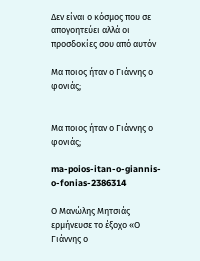Δεν είναι ο κόσμος που σε απογοητεύει αλλά οι προσδοκίες σου από αυτόν

Μα ποιος ήταν ο Γιάννης ο φονιάς;


Μα ποιος ήταν ο Γιάννης ο φονιάς;

ma-poios-itan-o-giannis-o-fonias-2386314

Ο Μανώλης Μητσιάς ερμήνευσε το έξοχο «Ο Γιάννης ο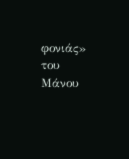φονιάς» του Μάνου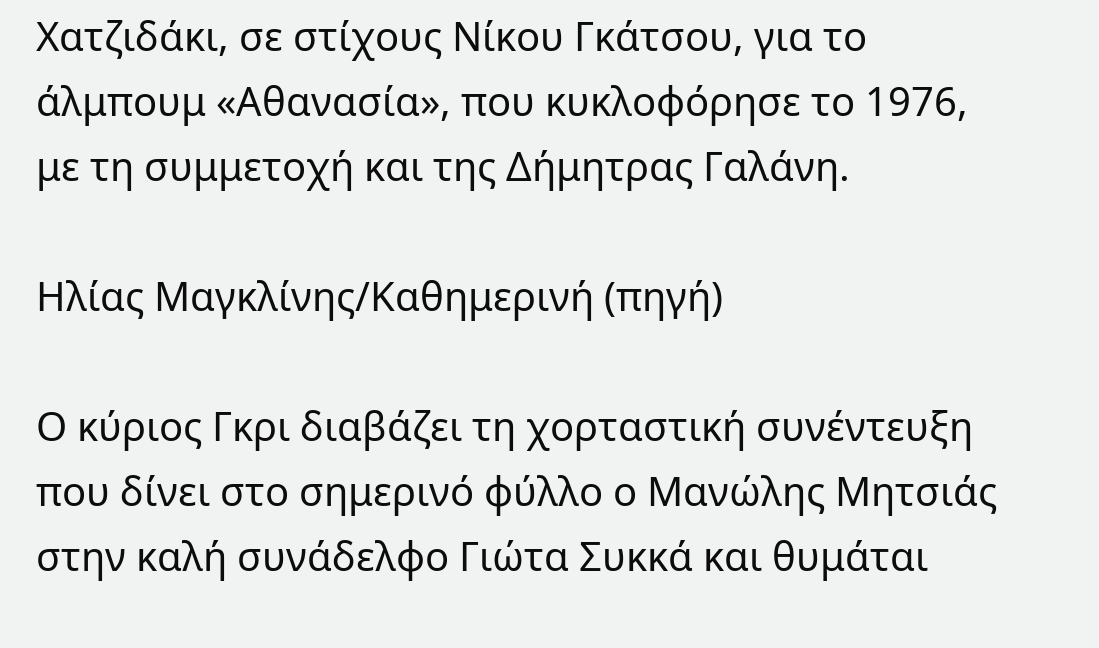Χατζιδάκι, σε στίχους Νίκου Γκάτσου, για το άλμπουμ «Αθανασία», που κυκλοφόρησε το 1976, με τη συμμετοχή και της Δήμητρας Γαλάνη.

Ηλίας Μαγκλίνης/Καθημερινή (πηγή)

Ο κύριος Γκρι διαβάζει τη χορταστική συνέντευξη που δίνει στο σημερινό φύλλο ο Μανώλης Μητσιάς στην καλή συνάδελφο Γιώτα Συκκά και θυμάται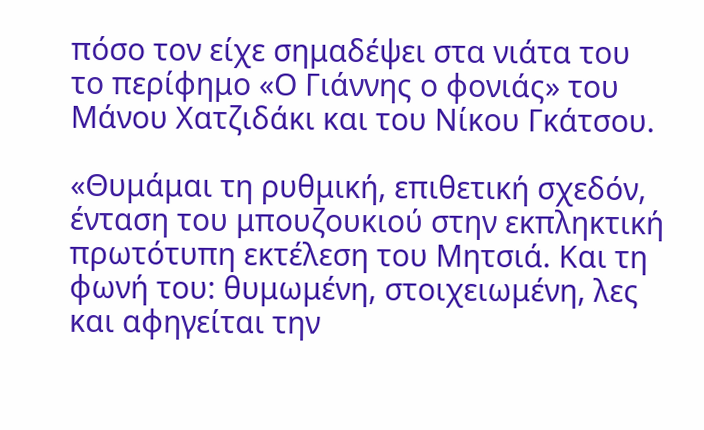πόσο τον είχε σημαδέψει στα νιάτα του το περίφημο «Ο Γιάννης ο φονιάς» του Μάνου Χατζιδάκι και του Νίκου Γκάτσου.

«Θυμάμαι τη ρυθμική, επιθετική σχεδόν, ένταση του μπουζουκιού στην εκπληκτική πρωτότυπη εκτέλεση του Μητσιά. Και τη φωνή του: θυμωμένη, στοιχειωμένη, λες και αφηγείται την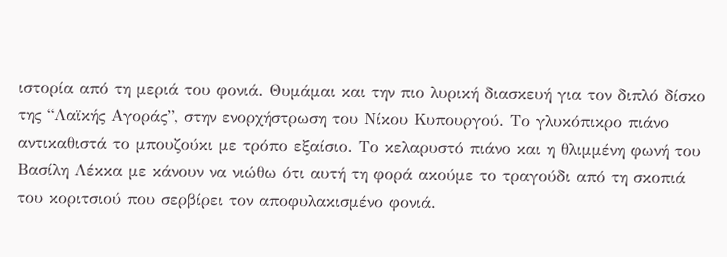ιστορία από τη μεριά του φονιά. Θυμάμαι και την πιο λυρική διασκευή για τον διπλό δίσκο της “Λαϊκής Αγοράς”, στην ενορχήστρωση του Νίκου Κυπουργού. Το γλυκόπικρο πιάνο αντικαθιστά το μπουζούκι με τρόπο εξαίσιο. Το κελαρυστό πιάνο και η θλιμμένη φωνή του Βασίλη Λέκκα με κάνουν να νιώθω ότι αυτή τη φορά ακούμε το τραγούδι από τη σκοπιά του κοριτσιού που σερβίρει τον αποφυλακισμένο φονιά.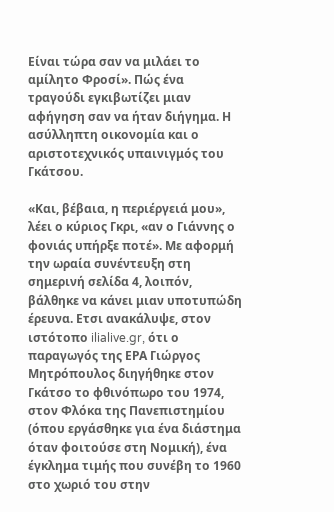Είναι τώρα σαν να μιλάει το αμίλητο Φροσί». Πώς ένα τραγούδι εγκιβωτίζει μιαν αφήγηση σαν να ήταν διήγημα. Η ασύλληπτη οικονομία και ο αριστοτεχνικός υπαινιγμός του Γκάτσου.

«Και, βέβαια, η περιέργειά μου», λέει ο κύριος Γκρι, «αν ο Γιάννης ο φονιάς υπήρξε ποτέ». Με αφορμή την ωραία συνέντευξη στη σημερινή σελίδα 4, λοιπόν, βάλθηκε να κάνει μιαν υποτυπώδη έρευνα. Ετσι ανακάλυψε, στον ιστότοπο ilialive.gr, ότι ο παραγωγός της ΕΡΑ Γιώργος Μητρόπουλος διηγήθηκε στον Γκάτσο το φθινόπωρο του 1974, στον Φλόκα της Πανεπιστημίου (όπου εργάσθηκε για ένα διάστημα όταν φοιτούσε στη Νομική), ένα έγκλημα τιμής που συνέβη το 1960 στο χωριό του στην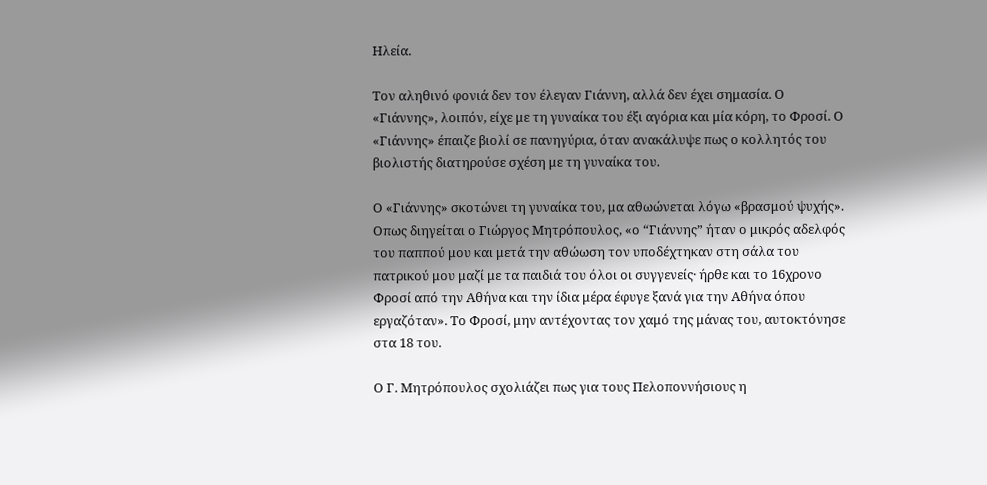Ηλεία.

Τον αληθινό φονιά δεν τον έλεγαν Γιάννη, αλλά δεν έχει σημασία. Ο «Γιάννης», λοιπόν, είχε με τη γυναίκα του έξι αγόρια και μία κόρη, το Φροσί. Ο «Γιάννης» έπαιζε βιολί σε πανηγύρια, όταν ανακάλυψε πως ο κολλητός του βιολιστής διατηρούσε σχέση με τη γυναίκα του.

Ο «Γιάννης» σκοτώνει τη γυναίκα του, μα αθωώνεται λόγω «βρασμού ψυχής». Οπως διηγείται ο Γιώργος Μητρόπουλος, «ο “Γιάννης” ήταν ο μικρός αδελφός του παππού μου και μετά την αθώωση τον υποδέχτηκαν στη σάλα του πατρικού μου μαζί με τα παιδιά του όλοι οι συγγενείς· ήρθε και το 16χρονο Φροσί από την Αθήνα και την ίδια μέρα έφυγε ξανά για την Αθήνα όπου εργαζόταν». Το Φροσί, μην αντέχοντας τον χαμό της μάνας του, αυτοκτόνησε στα 18 του.

Ο Γ. Μητρόπουλος σχολιάζει πως για τους Πελοποννήσιους η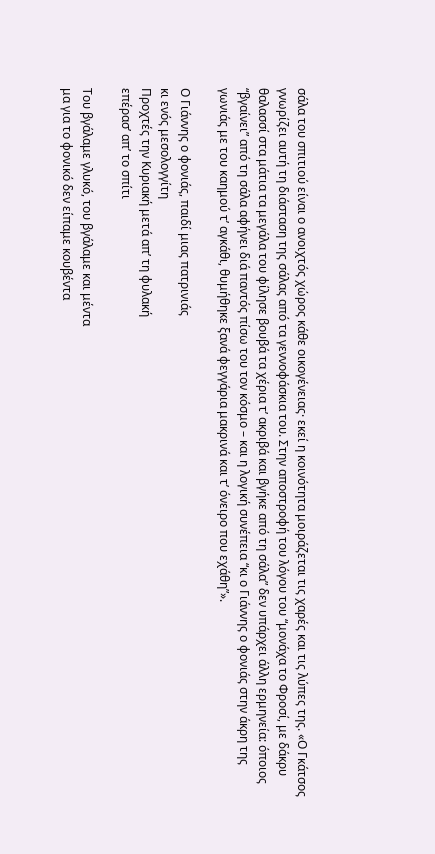σάλα του σπιτιού είναι ο ανοιχτός χώρος κάθε οικογένειας· εκεί η κοινότητα μοιράζεται τις χαρές και τις λύπες της. «Ο Γκάτσος γνωρίζει αυτή τη διάσταση της σάλας από τα γεννοφάσκια του. Στην αποστροφή του λόγου του “μονάχα το Φροσί, με δάκρυ θαλασσί στα μάτια τα μεγάλα του φίλησε βουβά τα χέρια τ’ ακριβά και βγήκε από τη σάλα” δεν υπάρχει άλλη ερμηνεία: όποιος “βγαίνει” από τη σάλα αφήνει διά παντός πίσω του τον κόσμο – και η λογική συνέπεια “κι ο Γιάννης ο φονιάς στην άκρη της γωνιάς με του καημού τ’ αγκάθι, θυμήθηκε ξανά φεγγάρια μακρινά και τ’ όνειρο που εχάθη”».

Ο Γιάννης ο φονιάς, παιδί μιας πατρινιάς
κι ενός μεσολογγίτη
Προχτές την Κυριακή μετά απ’ τη φυλακή
επέρασ’ απ’ το σπίτι

Του βγάλαμε γλυκό, του βγάλαμε και μέντα
μα για το φονικό δεν είπαμε κουβέντα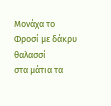Μονάχα το Φροσί με δάκρυ θαλασσί
στα μάτια τα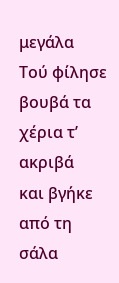μεγάλα
Τού φίλησε βουβά τα χέρια τ’ ακριβά
και βγήκε από τη σάλα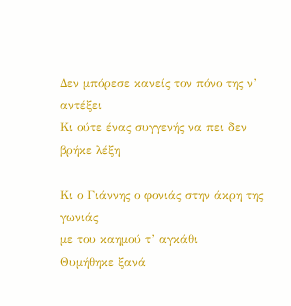Δεν μπόρεσε κανείς τον πόνο της ν’ αντέξει
Κι ούτε ένας συγγενής να πει δεν βρήκε λέξη

Κι ο Γιάννης ο φονιάς στην άκρη της γωνιάς
με του καημού τ’ αγκάθι
Θυμήθηκε ξανά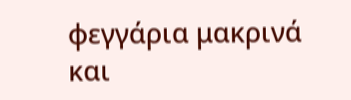φεγγάρια μακρινά και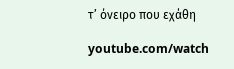τ’ όνειρο που εχάθη

youtube.com/watch